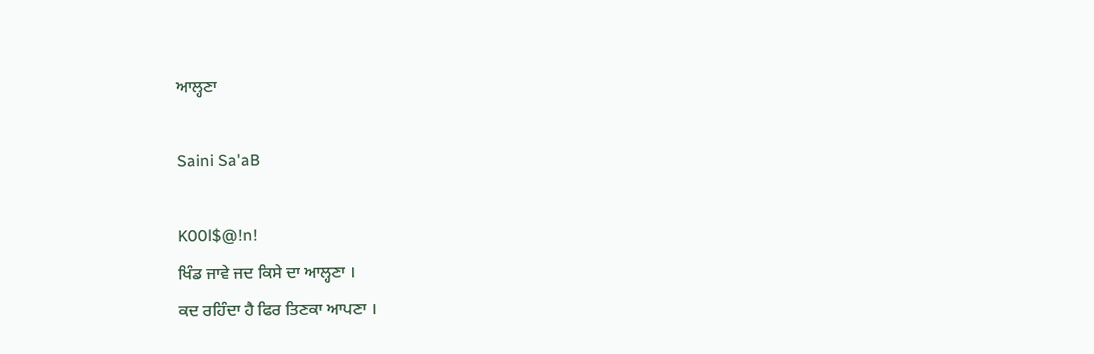ਆਲ੍ਹਣਾ

Saini Sa'aB

K00l$@!n!
ਖਿੰਡ ਜਾਵੇ ਜਦ ਕਿਸੇ ਦਾ ਆਲ੍ਹਣਾ ।
ਕਦ ਰਹਿੰਦਾ ਹੈ ਫਿਰ ਤਿਣਕਾ ਆਪਣਾ ।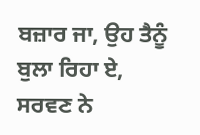ਬਜ਼ਾਰ ਜਾ, ਉਹ ਤੈਨੂੰ ਬੁਲਾ ਰਿਹਾ ਏ,
ਸਰਵਣ ਨੇ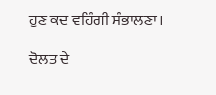ਹੁਣ ਕਦ ਵਹਿੰਗੀ ਸੰਭਾਲਣਾ।

ਦੋਲਤ ਦੇ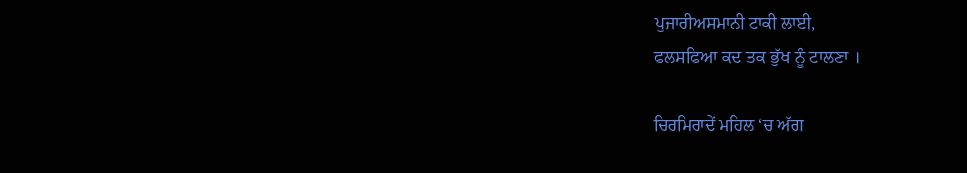ਪੁਜਾਰੀਅਸਮਾਨੀ ਟਾਕੀ ਲਾਈ,
ਫਲਸਫਿਆ ਕਦ ਤਕ ਭੁੱਖ ਨੂੰ ਟਾਲਣਾ ।

ਚਿਰਮਿਰਾਦੇਂ ਮਹਿਲ ‘ਚ ਅੱਗ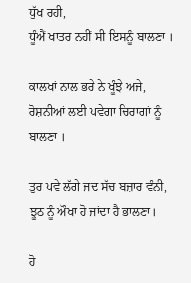ਧੁੱਖ ਰਹੀ,
ਧੂੰਐਂ ਖਾਤਰ ਨਹੀਂ ਸੀ ਇਸਨੂੰ ਬਾਲਣਾ ।

ਕਾਲਖਾਂ ਨਾਲ ਭਰੇ ਨੇ ਖੂੰਝੇ ਅਜੇ,
ਰੋਸ਼ਨੀਆਂ ਲਈ ਪਵੇਗਾ ਚਿਰਾਗਾਂ ਨੂੰ ਬਾਲਣਾ ।

ਤੁਰ ਪਵੇ ਲੱਗੇ ਜਦ ਸੱਚ ਬਜ਼ਾਰ ਵੰਨੀ,
ਝੂਠ ਨੂੰ ਔਖਾ ਹੋ ਜਾਂਦਾ ਹੈ ਭਾਲਣਾ।

ਹੋ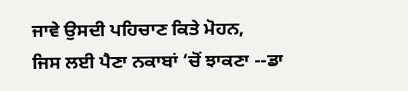ਜਾਵੇ ਉਸਦੀ ਪਹਿਚਾਣ ਕਿਤੇ ਮੋਹਨ,
ਜਿਸ ਲਈ ਪੈਣਾ ਨਕਾਬਾਂ ‘ਚੋਂ ਝਾਕਣਾ --ਡਾ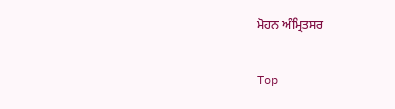ਮੋਹਨ ਅੰਮ੍ਰਿਤਸਰ

Top